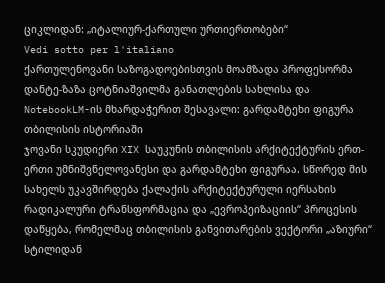ციკლიდან: „იტალიურ-ქართული ურთიერთობები“
Vedi sotto per l'italiano
ქართულენოვანი საზოგადოებისთვის მოამზადა პროფესორმა დანტე-ზაზა ცოტნიაშვილმა განათლების სახლისა და NotebookLM-ის მხარდაჭერით შესავალი: გარდამტეხი ფიგურა თბილისის ისტორიაში
ჯოვანი სკუდიერი XIX საუკუნის თბილისის არქიტექტურის ერთ-ერთი უმნიშვნელოვანესი და გარდამტეხი ფიგურაა. სწორედ მის სახელს უკავშირდება ქალაქის არქიტექტურული იერსახის რადიკალური ტრანსფორმაცია და „ევროპეიზაციის“ პროცესის დაწყება, რომელმაც თბილისის განვითარების ვექტორი „აზიური“ სტილიდან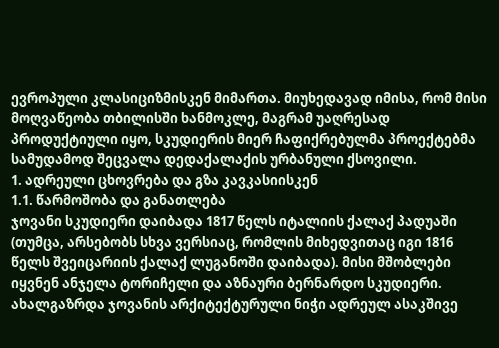ევროპული კლასიციზმისკენ მიმართა. მიუხედავად იმისა, რომ მისი მოღვაწეობა თბილისში ხანმოკლე, მაგრამ უაღრესად პროდუქტიული იყო, სკუდიერის მიერ ჩაფიქრებულმა პროექტებმა სამუდამოდ შეცვალა დედაქალაქის ურბანული ქსოვილი.
1. ადრეული ცხოვრება და გზა კავკასიისკენ
1.1. წარმოშობა და განათლება
ჯოვანი სკუდიერი დაიბადა 1817 წელს იტალიის ქალაქ პადუაში (თუმცა, არსებობს სხვა ვერსიაც, რომლის მიხედვითაც იგი 1816 წელს შვეიცარიის ქალაქ ლუგანოში დაიბადა). მისი მშობლები იყვნენ ანჯელა ტორიჩელი და აზნაური ბერნარდო სკუდიერი. ახალგაზრდა ჯოვანის არქიტექტურული ნიჭი ადრეულ ასაკშივე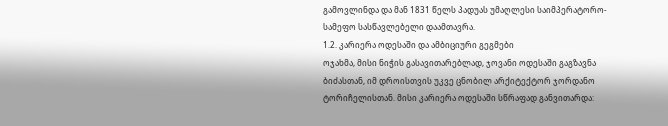გამოვლინდა და მან 1831 წელს პადუას უმაღლესი საიმპერატორო-სამეფო სასწავლებელი დაამთავრა.
1.2. კარიერა ოდესაში და ამბიციური გეგმები
ოჯახმა, მისი ნიჭის გასავითარებლად, ჯოვანი ოდესაში გაგზავნა ბიძასთან, იმ დროისთვის უკვე ცნობილ არქიტექტორ ჯორდანო ტორიჩელისთან. მისი კარიერა ოდესაში სწრაფად განვითარდა: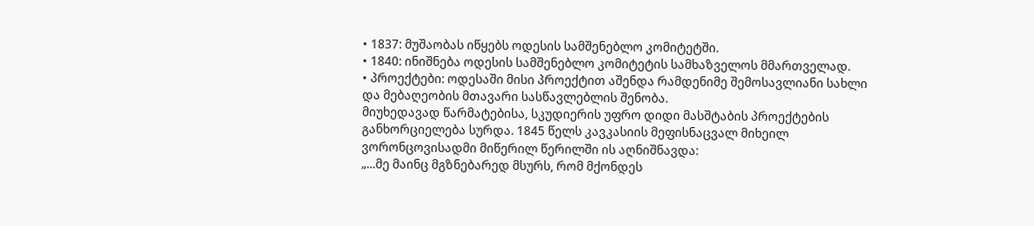• 1837: მუშაობას იწყებს ოდესის სამშენებლო კომიტეტში.
• 1840: ინიშნება ოდესის სამშენებლო კომიტეტის სამხაზველოს მმართველად.
• პროექტები: ოდესაში მისი პროექტით აშენდა რამდენიმე შემოსავლიანი სახლი და მებაღეობის მთავარი სასწავლებლის შენობა.
მიუხედავად წარმატებისა, სკუდიერის უფრო დიდი მასშტაბის პროექტების განხორციელება სურდა. 1845 წელს კავკასიის მეფისნაცვალ მიხეილ ვორონცოვისადმი მიწერილ წერილში ის აღნიშნავდა:
„...მე მაინც მგზნებარედ მსურს, რომ მქონდეს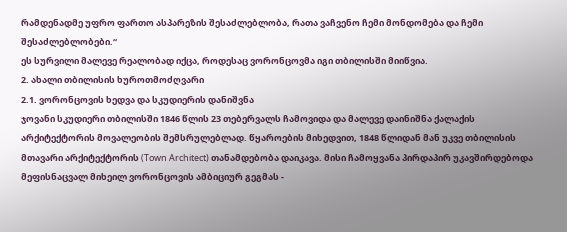რამდენადმე უფრო ფართო ასპარეზის შესაძლებლობა, რათა ვაჩვენო ჩემი მონდომება და ჩემი შესაძლებლობები.“
ეს სურვილი მალევე რეალობად იქცა, როდესაც ვორონცოვმა იგი თბილისში მიიწვია.
2. ახალი თბილისის ხუროთმოძღვარი
2.1. ვორონცოვის ხედვა და სკუდიერის დანიშვნა
ჯოვანი სკუდიერი თბილისში 1846 წლის 23 თებერვალს ჩამოვიდა და მალევე დაინიშნა ქალაქის არქიტექტორის მოვალეობის შემსრულებლად. წყაროების მიხედვით, 1848 წლიდან მან უკვე თბილისის მთავარი არქიტექტორის (Town Architect) თანამდებობა დაიკავა. მისი ჩამოყვანა პირდაპირ უკავშირდებოდა მეფისნაცვალ მიხეილ ვორონცოვის ამბიციურ გეგმას -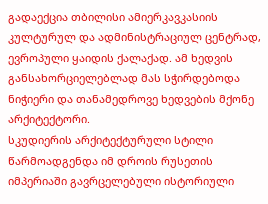გადაექცია თბილისი ამიერკავკასიის კულტურულ და ადმინისტრაციულ ცენტრად, ევროპული ყაიდის ქალაქად. ამ ხედვის განსახორციელებლად მას სჭირდებოდა ნიჭიერი და თანამედროვე ხედვების მქონე არქიტექტორი.
სკუდიერის არქიტექტურული სტილი წარმოადგენდა იმ დროის რუსეთის იმპერიაში გავრცელებული ისტორიული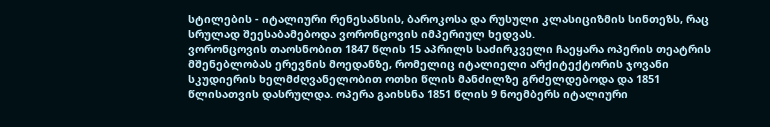სტილების - იტალიური რენესანსის, ბაროკოსა და რუსული კლასიციზმის სინთეზს, რაც სრულად შეესაბამებოდა ვორონცოვის იმპერიულ ხედვას.
ვორონცოვის თაოსნობით 1847 წლის 15 აპრილს საძირკველი ჩაეყარა ოპერის თეატრის მშენებლობას ერევნის მოედანზე, რომელიც იტალიელი არქიტექტორის ჯოვანი სკუდიერის ხელმძღვანელობით ოთხი წლის მანძილზე გრძელდებოდა და 1851 წლისათვის დასრულდა. ოპერა გაიხსნა 1851 წლის 9 ნოემბერს იტალიური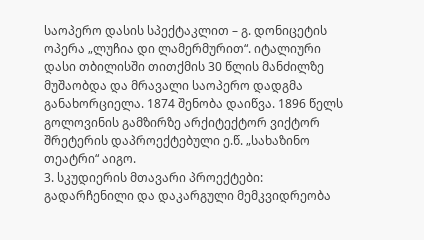საოპერო დასის სპექტაკლით – გ. დონიცეტის ოპერა „ლუჩია დი ლამერმურით“. იტალიური დასი თბილისში თითქმის 30 წლის მანძილზე მუშაობდა და მრავალი საოპერო დადგმა განახორციელა. 1874 შენობა დაიწვა. 1896 წელს გოლოვინის გამზირზე არქიტექტორ ვიქტორ შრეტერის დაპროექტებული ე.წ. „სახაზინო თეატრი“ აიგო.
3. სკუდიერის მთავარი პროექტები: გადარჩენილი და დაკარგული მემკვიდრეობა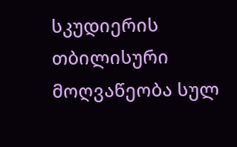სკუდიერის თბილისური მოღვაწეობა სულ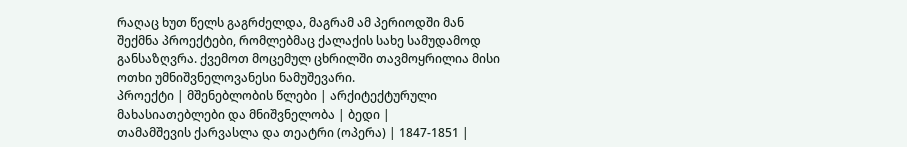რაღაც ხუთ წელს გაგრძელდა, მაგრამ ამ პერიოდში მან შექმნა პროექტები, რომლებმაც ქალაქის სახე სამუდამოდ განსაზღვრა. ქვემოთ მოცემულ ცხრილში თავმოყრილია მისი ოთხი უმნიშვნელოვანესი ნამუშევარი.
პროექტი | მშენებლობის წლები | არქიტექტურული მახასიათებლები და მნიშვნელობა | ბედი |
თამამშევის ქარვასლა და თეატრი (ოპერა) | 1847-1851 |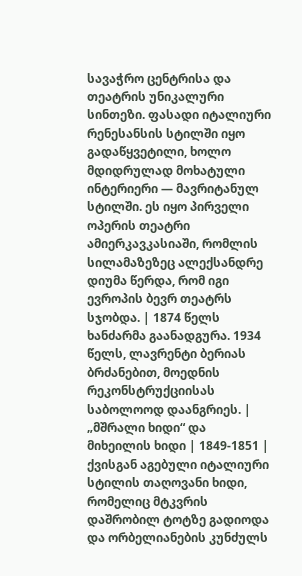სავაჭრო ცენტრისა და თეატრის უნიკალური სინთეზი. ფასადი იტალიური რენესანსის სტილში იყო გადაწყვეტილი, ხოლო მდიდრულად მოხატული ინტერიერი — მავრიტანულ სტილში. ეს იყო პირველი ოპერის თეატრი ამიერკავკასიაში, რომლის სილამაზეზეც ალექსანდრე დიუმა წერდა, რომ იგი ევროპის ბევრ თეატრს სჯობდა. | 1874 წელს ხანძარმა გაანადგურა. 1934 წელს, ლავრენტი ბერიას ბრძანებით, მოედნის რეკონსტრუქციისას საბოლოოდ დაანგრიეს. |
„მშრალი ხიდი“ და მიხეილის ხიდი | 1849-1851 | ქვისგან აგებული იტალიური სტილის თაღოვანი ხიდი, რომელიც მტკვრის დაშრობილ ტოტზე გადიოდა და ორბელიანების კუნძულს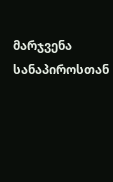მარჯვენა სანაპიროსთან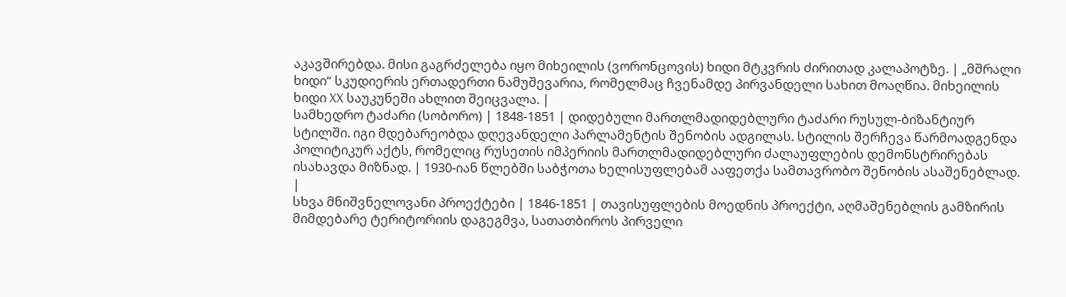აკავშირებდა. მისი გაგრძელება იყო მიხეილის (ვორონცოვის) ხიდი მტკვრის ძირითად კალაპოტზე. | „მშრალი ხიდი“ სკუდიერის ერთადერთი ნამუშევარია, რომელმაც ჩვენამდე პირვანდელი სახით მოაღწია. მიხეილის ხიდი XX საუკუნეში ახლით შეიცვალა. |
სამხედრო ტაძარი (სობორო) | 1848-1851 | დიდებული მართლმადიდებლური ტაძარი რუსულ-ბიზანტიურ სტილში. იგი მდებარეობდა დღევანდელი პარლამენტის შენობის ადგილას. სტილის შერჩევა წარმოადგენდა პოლიტიკურ აქტს, რომელიც რუსეთის იმპერიის მართლმადიდებლური ძალაუფლების დემონსტრირებას ისახავდა მიზნად. | 1930-იან წლებში საბჭოთა ხელისუფლებამ ააფეთქა სამთავრობო შენობის ასაშენებლად. |
სხვა მნიშვნელოვანი პროექტები | 1846-1851 | თავისუფლების მოედნის პროექტი, აღმაშენებლის გამზირის მიმდებარე ტერიტორიის დაგეგმვა, სათათბიროს პირველი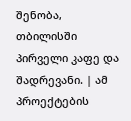შენობა, თბილისში პირველი კაფე და შადრევანი. | ამ პროექტების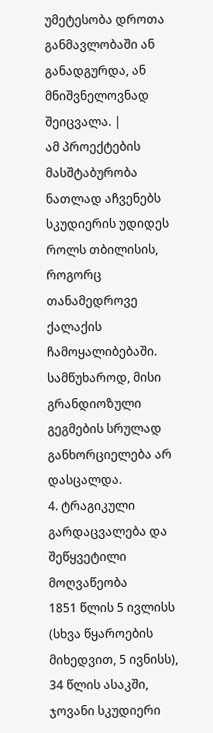უმეტესობა დროთა განმავლობაში ან განადგურდა, ან მნიშვნელოვნად შეიცვალა. |
ამ პროექტების მასშტაბურობა ნათლად აჩვენებს სკუდიერის უდიდეს როლს თბილისის, როგორც თანამედროვე ქალაქის ჩამოყალიბებაში. სამწუხაროდ, მისი გრანდიოზული გეგმების სრულად განხორციელება არ დასცალდა.
4. ტრაგიკული გარდაცვალება და შეწყვეტილი მოღვაწეობა
1851 წლის 5 ივლისს (სხვა წყაროების მიხედვით, 5 ივნისს), 34 წლის ასაკში, ჯოვანი სკუდიერი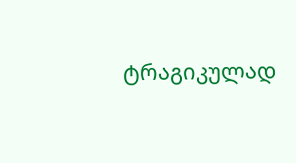ტრაგიკულად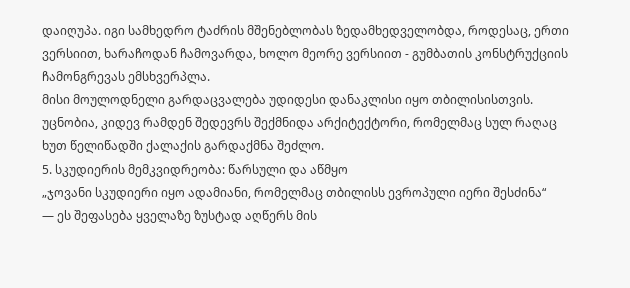დაიღუპა. იგი სამხედრო ტაძრის მშენებლობას ზედამხედველობდა, როდესაც, ერთი ვერსიით, ხარაჩოდან ჩამოვარდა, ხოლო მეორე ვერსიით - გუმბათის კონსტრუქციის ჩამონგრევას ემსხვერპლა.
მისი მოულოდნელი გარდაცვალება უდიდესი დანაკლისი იყო თბილისისთვის. უცნობია, კიდევ რამდენ შედევრს შექმნიდა არქიტექტორი, რომელმაც სულ რაღაც ხუთ წელიწადში ქალაქის გარდაქმნა შეძლო.
5. სკუდიერის მემკვიდრეობა: წარსული და აწმყო
„ჯოვანი სკუდიერი იყო ადამიანი, რომელმაც თბილისს ევროპული იერი შესძინა“
— ეს შეფასება ყველაზე ზუსტად აღწერს მის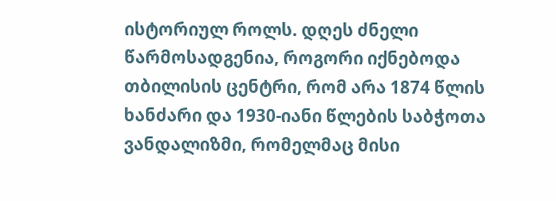ისტორიულ როლს. დღეს ძნელი წარმოსადგენია, როგორი იქნებოდა თბილისის ცენტრი, რომ არა 1874 წლის ხანძარი და 1930-იანი წლების საბჭოთა ვანდალიზმი, რომელმაც მისი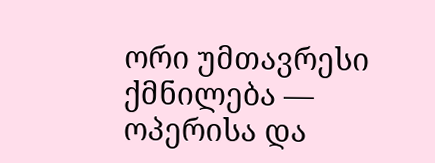ორი უმთავრესი ქმნილება — ოპერისა და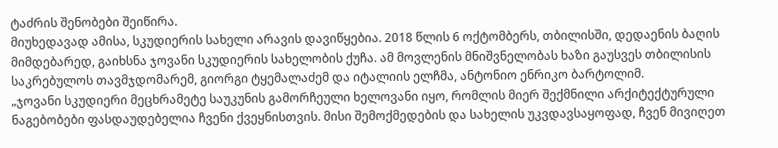ტაძრის შენობები შეიწირა.
მიუხედავად ამისა, სკუდიერის სახელი არავის დავიწყებია. 2018 წლის 6 ოქტომბერს, თბილისში, დედაენის ბაღის მიმდებარედ, გაიხსნა ჯოვანი სკუდიერის სახელობის ქუჩა. ამ მოვლენის მნიშვნელობას ხაზი გაუსვეს თბილისის საკრებულოს თავმჯდომარემ, გიორგი ტყემალაძემ და იტალიის ელჩმა, ანტონიო ენრიკო ბარტოლიმ.
„ჯოვანი სკუდიერი მეცხრამეტე საუკუნის გამორჩეული ხელოვანი იყო, რომლის მიერ შექმნილი არქიტექტურული ნაგებობები ფასდაუდებელია ჩვენი ქვეყნისთვის. მისი შემოქმედების და სახელის უკვდავსაყოფად, ჩვენ მივიღეთ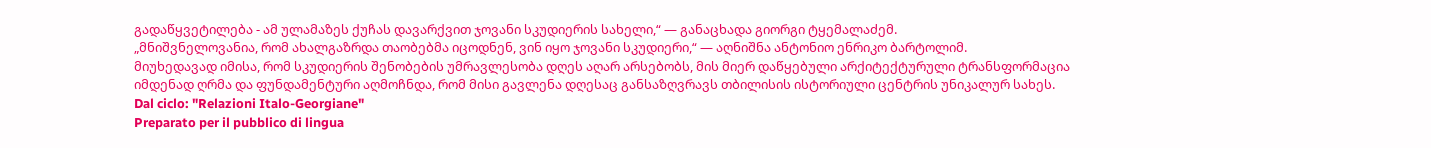გადაწყვეტილება - ამ ულამაზეს ქუჩას დავარქვით ჯოვანი სკუდიერის სახელი,“ — განაცხადა გიორგი ტყემალაძემ.
„მნიშვნელოვანია, რომ ახალგაზრდა თაობებმა იცოდნენ, ვინ იყო ჯოვანი სკუდიერი,“ — აღნიშნა ანტონიო ენრიკო ბარტოლიმ.
მიუხედავად იმისა, რომ სკუდიერის შენობების უმრავლესობა დღეს აღარ არსებობს, მის მიერ დაწყებული არქიტექტურული ტრანსფორმაცია იმდენად ღრმა და ფუნდამენტური აღმოჩნდა, რომ მისი გავლენა დღესაც განსაზღვრავს თბილისის ისტორიული ცენტრის უნიკალურ სახეს.
Dal ciclo: "Relazioni Italo-Georgiane"
Preparato per il pubblico di lingua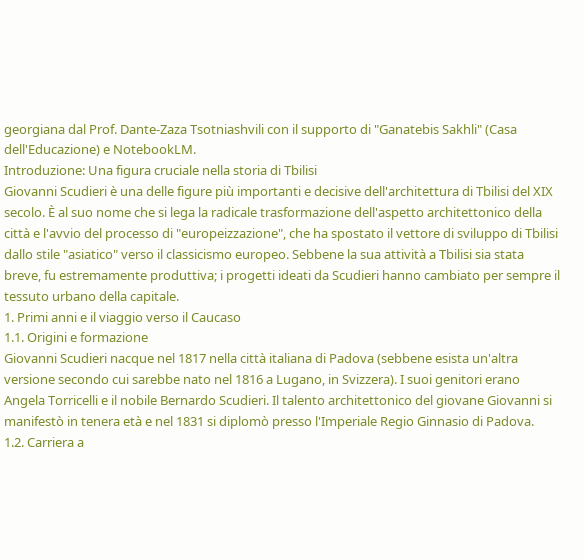georgiana dal Prof. Dante-Zaza Tsotniashvili con il supporto di "Ganatebis Sakhli" (Casa dell'Educazione) e NotebookLM.
Introduzione: Una figura cruciale nella storia di Tbilisi
Giovanni Scudieri è una delle figure più importanti e decisive dell'architettura di Tbilisi del XIX secolo. È al suo nome che si lega la radicale trasformazione dell'aspetto architettonico della città e l'avvio del processo di "europeizzazione", che ha spostato il vettore di sviluppo di Tbilisi dallo stile "asiatico" verso il classicismo europeo. Sebbene la sua attività a Tbilisi sia stata breve, fu estremamente produttiva; i progetti ideati da Scudieri hanno cambiato per sempre il tessuto urbano della capitale.
1. Primi anni e il viaggio verso il Caucaso
1.1. Origini e formazione
Giovanni Scudieri nacque nel 1817 nella città italiana di Padova (sebbene esista un'altra versione secondo cui sarebbe nato nel 1816 a Lugano, in Svizzera). I suoi genitori erano Angela Torricelli e il nobile Bernardo Scudieri. Il talento architettonico del giovane Giovanni si manifestò in tenera età e nel 1831 si diplomò presso l'Imperiale Regio Ginnasio di Padova.
1.2. Carriera a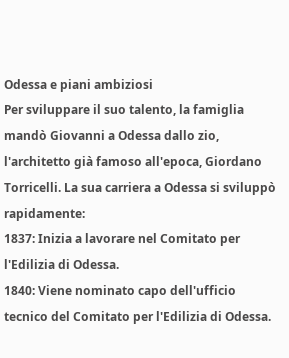Odessa e piani ambiziosi
Per sviluppare il suo talento, la famiglia mandò Giovanni a Odessa dallo zio, l'architetto già famoso all'epoca, Giordano Torricelli. La sua carriera a Odessa si sviluppò rapidamente:
1837: Inizia a lavorare nel Comitato per l'Edilizia di Odessa.
1840: Viene nominato capo dell'ufficio tecnico del Comitato per l'Edilizia di Odessa.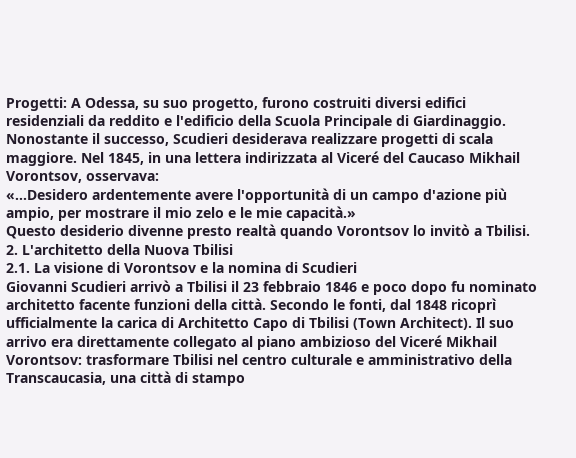Progetti: A Odessa, su suo progetto, furono costruiti diversi edifici residenziali da reddito e l'edificio della Scuola Principale di Giardinaggio.
Nonostante il successo, Scudieri desiderava realizzare progetti di scala maggiore. Nel 1845, in una lettera indirizzata al Viceré del Caucaso Mikhail Vorontsov, osservava:
«...Desidero ardentemente avere l'opportunità di un campo d'azione più ampio, per mostrare il mio zelo e le mie capacità.»
Questo desiderio divenne presto realtà quando Vorontsov lo invitò a Tbilisi.
2. L'architetto della Nuova Tbilisi
2.1. La visione di Vorontsov e la nomina di Scudieri
Giovanni Scudieri arrivò a Tbilisi il 23 febbraio 1846 e poco dopo fu nominato architetto facente funzioni della città. Secondo le fonti, dal 1848 ricoprì ufficialmente la carica di Architetto Capo di Tbilisi (Town Architect). Il suo arrivo era direttamente collegato al piano ambizioso del Viceré Mikhail Vorontsov: trasformare Tbilisi nel centro culturale e amministrativo della Transcaucasia, una città di stampo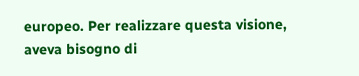europeo. Per realizzare questa visione, aveva bisogno di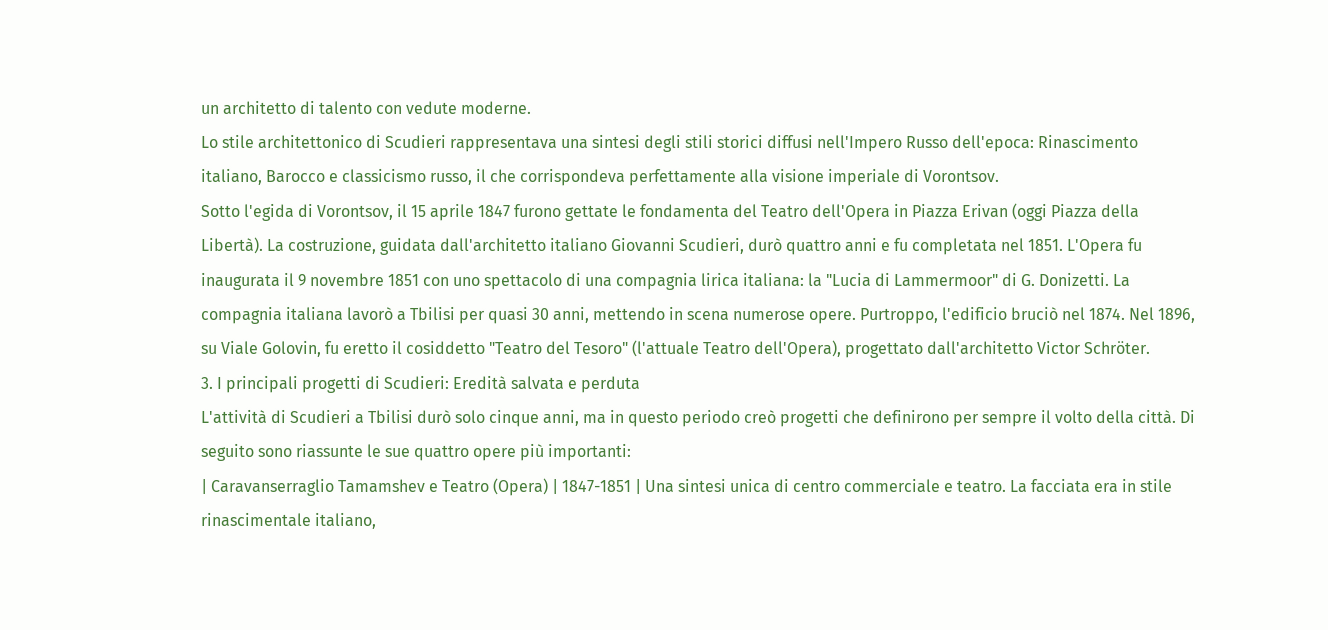un architetto di talento con vedute moderne.
Lo stile architettonico di Scudieri rappresentava una sintesi degli stili storici diffusi nell'Impero Russo dell'epoca: Rinascimento italiano, Barocco e classicismo russo, il che corrispondeva perfettamente alla visione imperiale di Vorontsov.
Sotto l'egida di Vorontsov, il 15 aprile 1847 furono gettate le fondamenta del Teatro dell'Opera in Piazza Erivan (oggi Piazza della Libertà). La costruzione, guidata dall'architetto italiano Giovanni Scudieri, durò quattro anni e fu completata nel 1851. L'Opera fu inaugurata il 9 novembre 1851 con uno spettacolo di una compagnia lirica italiana: la "Lucia di Lammermoor" di G. Donizetti. La compagnia italiana lavorò a Tbilisi per quasi 30 anni, mettendo in scena numerose opere. Purtroppo, l'edificio bruciò nel 1874. Nel 1896, su Viale Golovin, fu eretto il cosiddetto "Teatro del Tesoro" (l'attuale Teatro dell'Opera), progettato dall'architetto Victor Schröter.
3. I principali progetti di Scudieri: Eredità salvata e perduta
L'attività di Scudieri a Tbilisi durò solo cinque anni, ma in questo periodo creò progetti che definirono per sempre il volto della città. Di seguito sono riassunte le sue quattro opere più importanti:
| Caravanserraglio Tamamshev e Teatro (Opera) | 1847-1851 | Una sintesi unica di centro commerciale e teatro. La facciata era in stile rinascimentale italiano,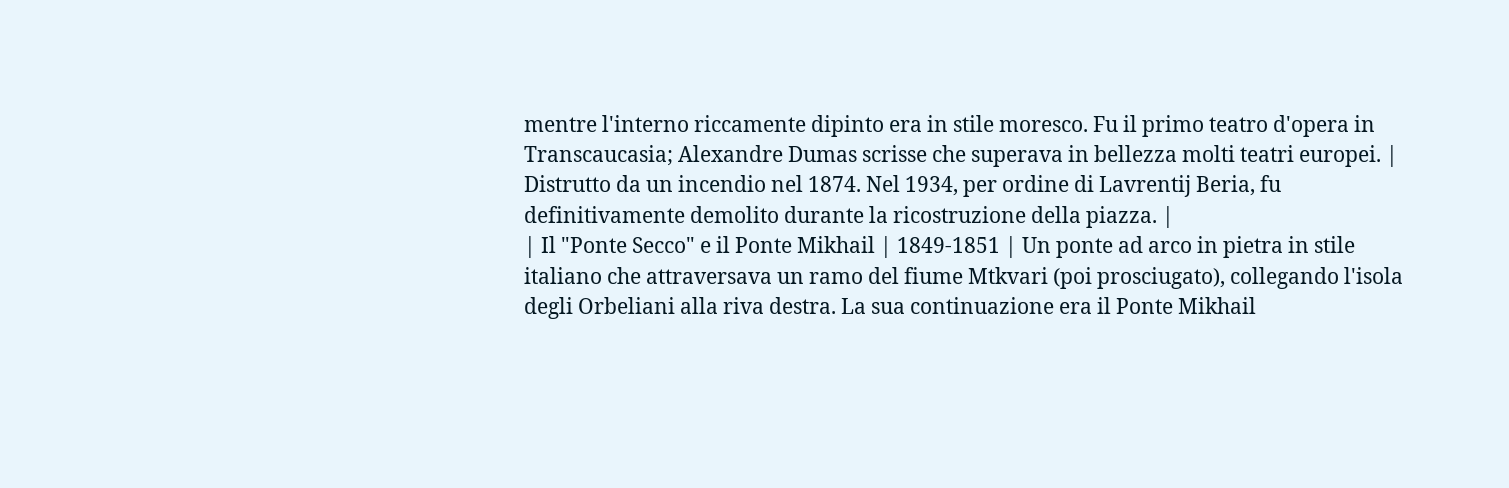mentre l'interno riccamente dipinto era in stile moresco. Fu il primo teatro d'opera in Transcaucasia; Alexandre Dumas scrisse che superava in bellezza molti teatri europei. | Distrutto da un incendio nel 1874. Nel 1934, per ordine di Lavrentij Beria, fu definitivamente demolito durante la ricostruzione della piazza. |
| Il "Ponte Secco" e il Ponte Mikhail | 1849-1851 | Un ponte ad arco in pietra in stile italiano che attraversava un ramo del fiume Mtkvari (poi prosciugato), collegando l'isola degli Orbeliani alla riva destra. La sua continuazione era il Ponte Mikhail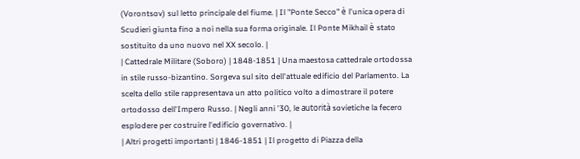(Vorontsov) sul letto principale del fiume. | Il "Ponte Secco" è l'unica opera di Scudieri giunta fino a noi nella sua forma originale. Il Ponte Mikhail è stato sostituito da uno nuovo nel XX secolo. |
| Cattedrale Militare (Soboro) | 1848-1851 | Una maestosa cattedrale ortodossa in stile russo-bizantino. Sorgeva sul sito dell'attuale edificio del Parlamento. La scelta dello stile rappresentava un atto politico volto a dimostrare il potere ortodosso dell'Impero Russo. | Negli anni '30, le autorità sovietiche la fecero esplodere per costruire l'edificio governativo. |
| Altri progetti importanti | 1846-1851 | Il progetto di Piazza della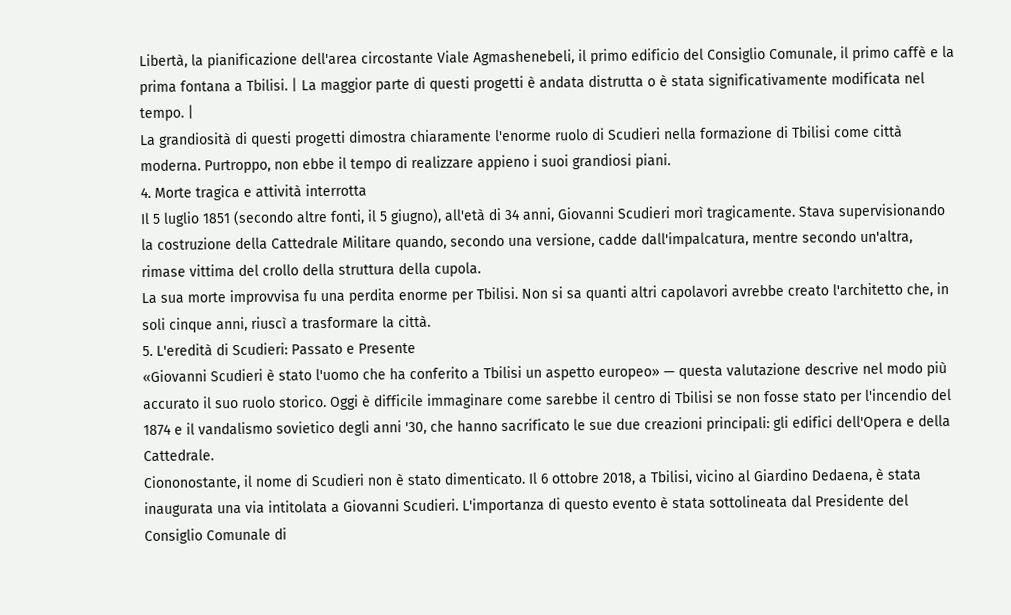Libertà, la pianificazione dell'area circostante Viale Agmashenebeli, il primo edificio del Consiglio Comunale, il primo caffè e la prima fontana a Tbilisi. | La maggior parte di questi progetti è andata distrutta o è stata significativamente modificata nel tempo. |
La grandiosità di questi progetti dimostra chiaramente l'enorme ruolo di Scudieri nella formazione di Tbilisi come città moderna. Purtroppo, non ebbe il tempo di realizzare appieno i suoi grandiosi piani.
4. Morte tragica e attività interrotta
Il 5 luglio 1851 (secondo altre fonti, il 5 giugno), all'età di 34 anni, Giovanni Scudieri morì tragicamente. Stava supervisionando la costruzione della Cattedrale Militare quando, secondo una versione, cadde dall'impalcatura, mentre secondo un'altra, rimase vittima del crollo della struttura della cupola.
La sua morte improvvisa fu una perdita enorme per Tbilisi. Non si sa quanti altri capolavori avrebbe creato l'architetto che, in soli cinque anni, riuscì a trasformare la città.
5. L'eredità di Scudieri: Passato e Presente
«Giovanni Scudieri è stato l'uomo che ha conferito a Tbilisi un aspetto europeo» — questa valutazione descrive nel modo più accurato il suo ruolo storico. Oggi è difficile immaginare come sarebbe il centro di Tbilisi se non fosse stato per l'incendio del 1874 e il vandalismo sovietico degli anni '30, che hanno sacrificato le sue due creazioni principali: gli edifici dell'Opera e della Cattedrale.
Ciononostante, il nome di Scudieri non è stato dimenticato. Il 6 ottobre 2018, a Tbilisi, vicino al Giardino Dedaena, è stata inaugurata una via intitolata a Giovanni Scudieri. L'importanza di questo evento è stata sottolineata dal Presidente del Consiglio Comunale di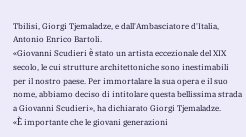Tbilisi, Giorgi Tjemaladze, e dall'Ambasciatore d'Italia, Antonio Enrico Bartoli.
«Giovanni Scudieri è stato un artista eccezionale del XIX secolo, le cui strutture architettoniche sono inestimabili per il nostro paese. Per immortalare la sua opera e il suo nome, abbiamo deciso di intitolare questa bellissima strada a Giovanni Scudieri», ha dichiarato Giorgi Tjemaladze.
«È importante che le giovani generazioni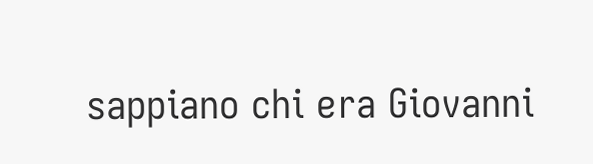sappiano chi era Giovanni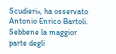Scudieri», ha osservato Antonio Enrico Bartoli.
Sebbene la maggior parte degli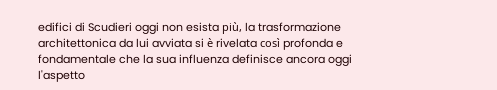edifici di Scudieri oggi non esista più, la trasformazione architettonica da lui avviata si è rivelata così profonda e fondamentale che la sua influenza definisce ancora oggi l'aspetto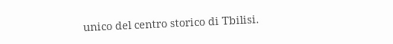unico del centro storico di Tbilisi.